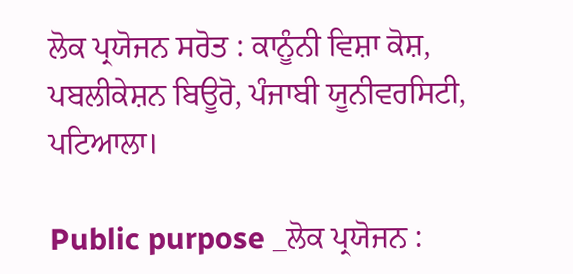ਲੋਕ ਪ੍ਰਯੋਜਨ ਸਰੋਤ : ਕਾਨੂੰਨੀ ਵਿਸ਼ਾ ਕੋਸ਼, ਪਬਲੀਕੇਸ਼ਨ ਬਿਊਰੋ, ਪੰਜਾਬੀ ਯੂਨੀਵਰਸਿਟੀ, ਪਟਿਆਲਾ।

Public purpose _ਲੋਕ ਪ੍ਰਯੋਜਨ :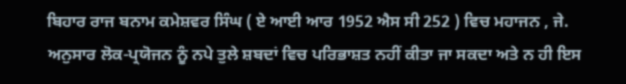ਬਿਹਾਰ ਰਾਜ ਬਨਾਮ ਕਮੇਸ਼ਵਰ ਸਿੰਘ ( ਏ ਆਈ ਆਰ 1952 ਐਸ ਸੀ 252 ) ਵਿਚ ਮਹਾਜਨ , ਜੇ. ਅਨੁਸਾਰ ਲੋਕ-ਪ੍ਰਯੋਜਨ ਨੂੰ ਨਪੇ ਤੁਲੇ ਸ਼ਬਦਾਂ ਵਿਚ ਪਰਿਭਾਸ਼ਤ ਨਹੀਂ ਕੀਤਾ ਜਾ ਸਕਦਾ ਅਤੇ ਨ ਹੀ ਇਸ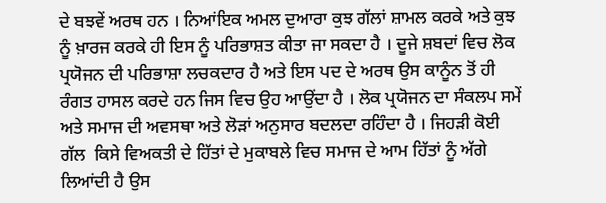ਦੇ ਬਝਵੇਂ ਅਰਥ ਹਨ । ਨਿਆਂਇਕ ਅਮਲ ਦੁਆਰਾ ਕੁਝ ਗੱਲਾਂ ਸ਼ਾਮਲ ਕਰਕੇ ਅਤੇ ਕੁਝ ਨੂੰ ਖ਼ਾਰਜ ਕਰਕੇ ਹੀ ਇਸ ਨੂੰ ਪਰਿਭਾਸ਼ਤ ਕੀਤਾ ਜਾ ਸਕਦਾ ਹੈ । ਦੂਜੇ ਸ਼ਬਦਾਂ ਵਿਚ ਲੋਕ ਪ੍ਰਯੋਜਨ ਦੀ ਪਰਿਭਾਸ਼ਾ ਲਚਕਦਾਰ ਹੈ ਅਤੇ ਇਸ ਪਦ ਦੇ ਅਰਥ ਉਸ ਕਾਨੂੰਨ ਤੋਂ ਹੀ ਰੰਗਤ ਹਾਸਲ ਕਰਦੇ ਹਨ ਜਿਸ ਵਿਚ ਉਹ ਆਉਂਦਾ ਹੈ । ਲੋਕ ਪ੍ਰਯੋਜਨ ਦਾ ਸੰਕਲਪ ਸਮੇਂ ਅਤੇ ਸਮਾਜ ਦੀ ਅਵਸਥਾ ਅਤੇ ਲੋੜਾਂ ਅਨੁਸਾਰ ਬਦਲਦਾ ਰਹਿੰਦਾ ਹੈ । ਜਿਹੜੀ ਕੋਈ ਗੱਲ  ਕਿਸੇ ਵਿਅਕਤੀ ਦੇ ਹਿੱਤਾਂ ਦੇ ਮੁਕਾਬਲੇ ਵਿਚ ਸਮਾਜ ਦੇ ਆਮ ਹਿੱਤਾਂ ਨੂੰ ਅੱਗੇ ਲਿਆਂਦੀ ਹੈ ਉਸ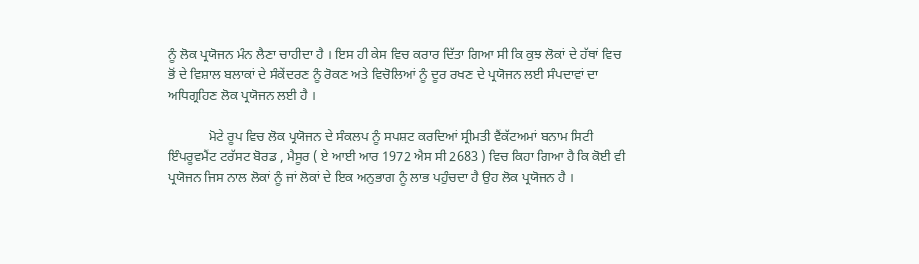ਨੂੰ ਲੋਕ ਪ੍ਰਯੋਜਨ ਮੰਨ ਲੈਣਾ ਚਾਹੀਦਾ ਹੈ । ਇਸ ਹੀ ਕੇਸ ਵਿਚ ਕਰਾਰ ਦਿੱਤਾ ਗਿਆ ਸੀ ਕਿ ਕੁਝ ਲੋਕਾਂ ਦੇ ਹੱਥਾਂ ਵਿਚ ਭੋਂ ਦੇ ਵਿਸ਼ਾਲ ਬਲਾਕਾਂ ਦੇ ਸੰਕੇਂਦਰਣ ਨੂੰ ਰੋਕਣ ਅਤੇ ਵਿਚੋਲਿਆਂ ਨੂੰ ਦੂਰ ਰਖਣ ਦੇ ਪ੍ਰਯੋਜਨ ਲਈ ਸੰਪਦਾਵਾਂ ਦਾ ਅਧਿਗ੍ਰਹਿਣ ਲੋਕ ਪ੍ਰਯੋਜਨ ਲਈ ਹੈ ।

            ਮੋਟੇ ਰੂਪ ਵਿਚ ਲੋਕ ਪ੍ਰਯੋਜਨ ਦੇ ਸੰਕਲਪ ਨੂੰ ਸਪਸ਼ਟ ਕਰਦਿਆਂ ਸ੍ਰੀਮਤੀ ਵੈਂਕੱਟਅਮਾਂ ਬਨਾਮ ਸਿਟੀ ਇੰਪਰੂਵਮੈਂਟ ਟਰੱਸਟ ਬੋਰਡ , ਮੈਸੂਰ ( ਏ ਆਈ ਆਰ 1972 ਐਸ ਸੀ 2683 ) ਵਿਚ ਕਿਹਾ ਗਿਆ ਹੈ ਕਿ ਕੋਈ ਵੀ ਪ੍ਰਯੋਜਨ ਜਿਸ ਨਾਲ ਲੋਕਾਂ ਨੂੰ ਜਾਂ ਲੋਕਾਂ ਦੇ ਇਕ ਅਨੁਭਾਗ ਨੂੰ ਲਾਭ ਪਹੁੰਚਦਾ ਹੈ ਉਹ ਲੋਕ ਪ੍ਰਯੋਜਨ ਹੈ ।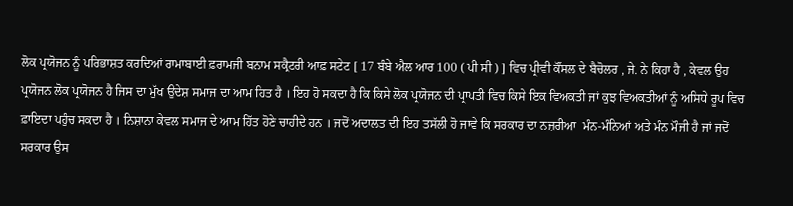ਲੋਕ ਪ੍ਰਯੋਜਨ ਨੂੰ ਪਰਿਭਾਸ਼ਤ ਕਰਦਿਆਂ ਰਾਮਾਬਾਈ ਫ਼ਰਾਮਜੀ ਬਨਾਮ ਸਕ੍ਰੈਟਰੀ ਆਫ਼ ਸਟੇਟ [ 17 ਬੰਬੇ ਐਲ ਆਰ 100 ( ਪੀ ਸੀ ) ] ਵਿਚ ਪ੍ਰੀਵੀ ਕੌਂਸਲ ਦੇ ਬੈਚੋਲਰ , ਜੇ. ਨੇ ਕਿਹਾ ਹੈ , ਕੇਵਲ ਉਹ ਪ੍ਰਯੋਜਨ ਲੋਕ ਪ੍ਰਯੋਜਨ ਹੈ ਜਿਸ ਦਾ ਮੁੱਖ ਉਦੇਸ਼ ਸਮਾਜ ਦਾ ਆਮ ਹਿਤ ਹੈ । ਇਹ ਹੋ ਸਕਦਾ ਹੈ ਕਿ ਕਿਸੇ ਲੋਕ ਪ੍ਰਯੋਜਨ ਦੀ ਪ੍ਰਾਪਤੀ ਵਿਚ ਕਿਸੇ ਇਕ ਵਿਅਕਤੀ ਜਾਂ ਕੁਝ ਵਿਅਕਤੀਆਂ ਨੂੰ ਅਸਿਧੇ ਰੂਪ ਵਿਚ ਫ਼ਾਇਦਾ ਪਹੁੰਚ ਸਕਦਾ ਹੈ । ਨਿਸ਼ਾਨਾ ਕੇਵਲ ਸਮਾਜ ਦੇ ਆਮ ਹਿੱਤ ਹੋਣੇ ਚਾਹੀਦੇ ਹਨ । ਜਦੋਂ ਅਦਾਲਤ ਦੀ ਇਹ ਤਸੱਲੀ ਹੋ ਜਾਵੇ ਕਿ ਸਰਕਾਰ ਦਾ ਨਜ਼ਰੀਆ  ਮੰਨ-ਮੰਨਿਆਂ ਅਤੇ ਮੰਨ ਮੌਜੀ ਹੈ ਜਾਂ ਜਦੋਂ ਸਰਕਾਰ ਉਸ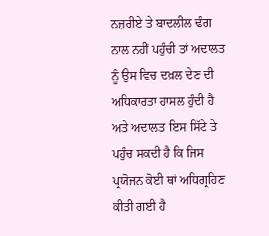ਨਜ਼ਰੀਏ ਤੇ ਬਾਦਲੀਲ ਢੰਗ ਨਾਲ ਨਹੀਂ ਪਹੁੰਚੀ ਤਾਂ ਅਦਾਲਤ ਨੂੰ ਉਸ ਵਿਚ ਦਖ਼ਲ ਦੇਣ ਦੀ ਅਧਿਕਾਰਤਾ ਹਾਸਲ ਹੁੰਦੀ ਹੈ ਅਤੇ ਅਦਾਲਤ ਇਸ ਸਿੱਟੇ ਤੇ ਪਹੁੰਚ ਸਕਦੀ ਹੈ ਕਿ ਜਿਸ ਪ੍ਰਯੋਜਨ ਕੋਈ ਥਾਂ ਅਧਿਗ੍ਰਹਿਣ ਕੀਤੀ ਗਈ ਹੈ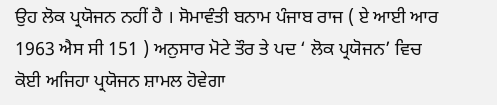ਉਹ ਲੋਕ ਪ੍ਰਯੋਜਨ ਨਹੀਂ ਹੈ । ਸੋਮਾਵੰਤੀ ਬਨਾਮ ਪੰਜਾਬ ਰਾਜ ( ਏ ਆਈ ਆਰ 1963 ਐਸ ਸੀ 151 ) ਅਨੁਸਾਰ ਮੋਟੇ ਤੌਰ ਤੇ ਪਦ ‘ ਲੋਕ ਪ੍ਰਯੋਜਨ’ ਵਿਚ ਕੋਈ ਅਜਿਹਾ ਪ੍ਰਯੋਜਨ ਸ਼ਾਮਲ ਹੋਵੇਗਾ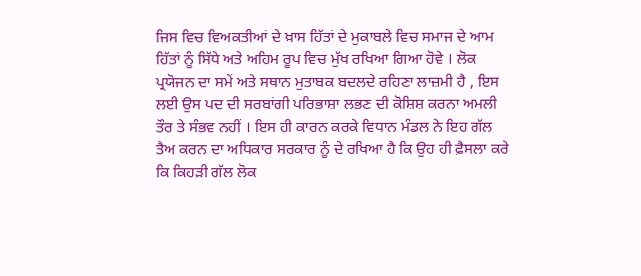ਜਿਸ ਵਿਚ ਵਿਅਕਤੀਆਂ ਦੇ ਖ਼ਾਸ ਹਿੱਤਾਂ ਦੇ ਮੁਕਾਬਲੇ ਵਿਚ ਸਮਾਜ ਦੇ ਆਮ ਹਿੱਤਾਂ ਨੂੰ ਸਿੱਧੇ ਅਤੇ ਅਹਿਮ ਰੂਪ ਵਿਚ ਮੁੱਖ ਰਖਿਆ ਗਿਆ ਹੋਵੇ । ਲੋਕ ਪ੍ਰਯੋਜਨ ਦਾ ਸਮੇਂ ਅਤੇ ਸਥਾਨ ਮੁਤਾਬਕ ਬਦਲਦੇ ਰਹਿਣਾ ਲਾਜ਼ਮੀ ਹੈ , ਇਸ ਲਈ ਉਸ ਪਦ ਦੀ ਸਰਬਾਂਗੀ ਪਰਿਭਾਸ਼ਾ ਲਭਣ ਦੀ ਕੋਸ਼ਿਸ਼ ਕਰਨਾ ਅਮਲੀ ਤੌਰ ਤੇ ਸੰਭਵ ਨਹੀਂ । ਇਸ ਹੀ ਕਾਰਨ ਕਰਕੇ ਵਿਧਾਨ ਮੰਡਲ ਨੇ ਇਹ ਗੱਲ ਤੈਅ ਕਰਨ ਦਾ ਅਧਿਕਾਰ ਸਰਕਾਰ ਨੂੰ ਦੇ ਰਖਿਆ ਹੈ ਕਿ ਉਹ ਹੀ ਫ਼ੈਸਲਾ ਕਰੇ ਕਿ ਕਿਹੜੀ ਗੱਲ ਲੋਕ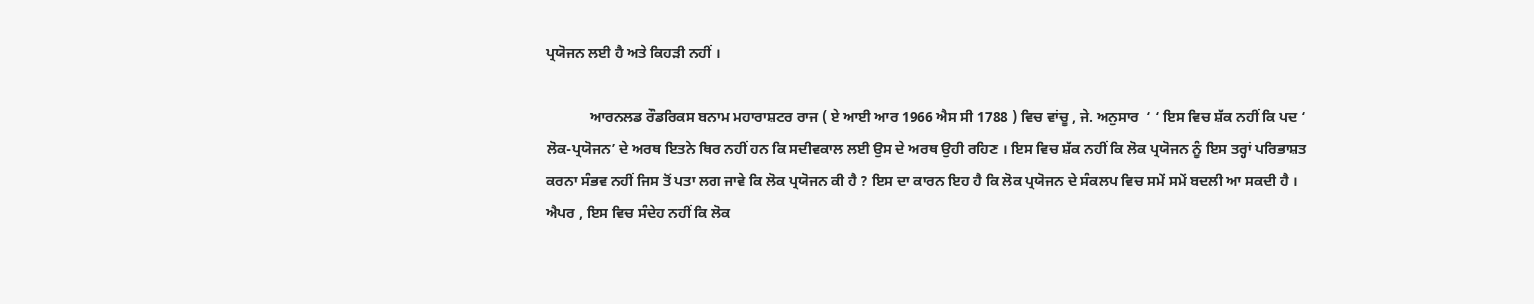ਪ੍ਰਯੋਜਨ ਲਈ ਹੈ ਅਤੇ ਕਿਹੜੀ ਨਹੀਂ ।

            ਆਰਨਲਡ ਰੌਡਰਿਕਸ ਬਨਾਮ ਮਹਾਰਾਸ਼ਟਰ ਰਾਜ ( ਏ ਆਈ ਆਰ 1966 ਐਸ ਸੀ 1788 ) ਵਿਚ ਵਾਂਚੂ , ਜੇ. ਅਨੁਸਾਰ  ‘ ‘ ਇਸ ਵਿਚ ਸ਼ੱਕ ਨਹੀਂ ਕਿ ਪਦ ‘ ਲੋਕ-ਪ੍ਰਯੋਜਨ’ ਦੇ ਅਰਥ ਇਤਨੇ ਥਿਰ ਨਹੀਂ ਹਨ ਕਿ ਸਦੀਵਕਾਲ ਲਈ ਉਸ ਦੇ ਅਰਥ ਉਹੀ ਰਹਿਣ । ਇਸ ਵਿਚ ਸ਼ੱਕ ਨਹੀਂ ਕਿ ਲੋਕ ਪ੍ਰਯੋਜਨ ਨੂੰ ਇਸ ਤਰ੍ਹਾਂ ਪਰਿਭਾਸ਼ਤ ਕਰਨਾ ਸੰਭਵ ਨਹੀਂ ਜਿਸ ਤੋਂ ਪਤਾ ਲਗ ਜਾਵੇ ਕਿ ਲੋਕ ਪ੍ਰਯੋਜਨ ਕੀ ਹੈ ? ਇਸ ਦਾ ਕਾਰਨ ਇਹ ਹੈ ਕਿ ਲੋਕ ਪ੍ਰਯੋਜਨ ਦੇ ਸੰਕਲਪ ਵਿਚ ਸਮੇਂ ਸਮੇਂ ਬਦਲੀ ਆ ਸਕਦੀ ਹੈ । ਐਪਰ , ਇਸ ਵਿਚ ਸੰਦੇਹ ਨਹੀਂ ਕਿ ਲੋਕ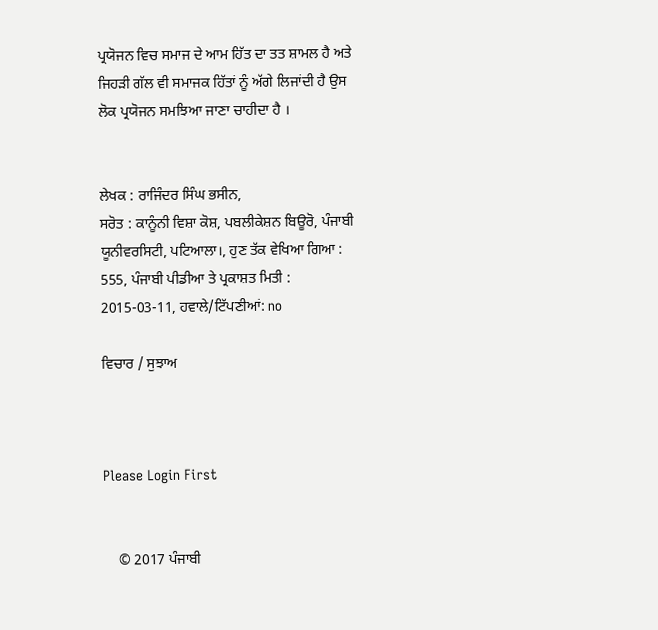ਪ੍ਰਯੋਜਨ ਵਿਚ ਸਮਾਜ ਦੇ ਆਮ ਹਿੱਤ ਦਾ ਤਤ ਸ਼ਾਮਲ ਹੈ ਅਤੇ ਜਿਹੜੀ ਗੱਲ ਵੀ ਸਮਾਜਕ ਹਿੱਤਾਂ ਨੂੰ ਅੱਗੇ ਲਿਜਾਂਦੀ ਹੈ ਉਸ ਲੋਕ ਪ੍ਰਯੋਜਨ ਸਮਝਿਆ ਜਾਣਾ ਚਾਹੀਦਾ ਹੈ ।


ਲੇਖਕ : ਰਾਜਿੰਦਰ ਸਿੰਘ ਭਸੀਨ,
ਸਰੋਤ : ਕਾਨੂੰਨੀ ਵਿਸ਼ਾ ਕੋਸ਼, ਪਬਲੀਕੇਸ਼ਨ ਬਿਊਰੋ, ਪੰਜਾਬੀ ਯੂਨੀਵਰਸਿਟੀ, ਪਟਿਆਲਾ।, ਹੁਣ ਤੱਕ ਵੇਖਿਆ ਗਿਆ : 555, ਪੰਜਾਬੀ ਪੀਡੀਆ ਤੇ ਪ੍ਰਕਾਸ਼ਤ ਮਿਤੀ : 2015-03-11, ਹਵਾਲੇ/ਟਿੱਪਣੀਆਂ: no

ਵਿਚਾਰ / ਸੁਝਾਅ



Please Login First


    © 2017 ਪੰਜਾਬੀ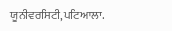ਯੂਨੀਵਰਸਿਟੀ,ਪਟਿਆਲਾ.